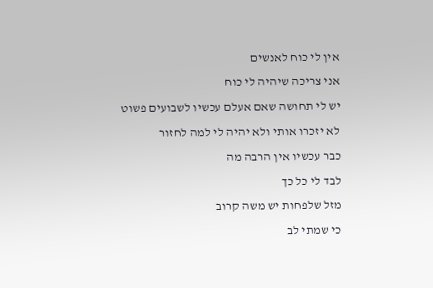אין לי כוח לאנשים
אני צריכה שיהיה לי כוח
יש לי תחושה שאם אעלם עכשיו לשבועים פשוט לא יזכרו אותי ולא יהיה לי למה לחזור
כבר עכשיו אין הרבה מה
לבד לי כל כך
מזל שלפחות יש משה קרוב
כי שמתי לב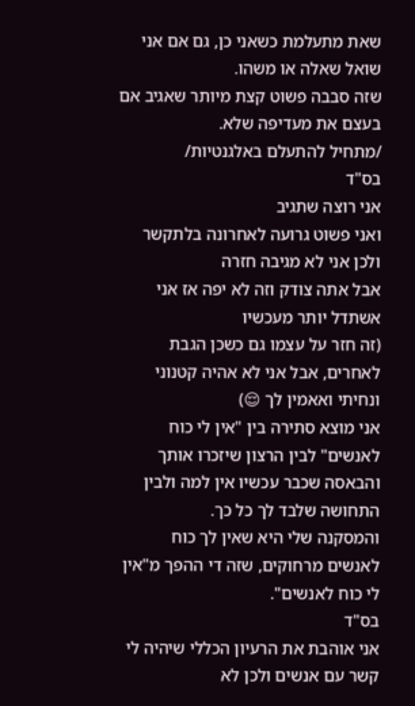שאת מתעלמת כשאני כן, גם אם אני שואל שאלה או משהו.
שזה סבבה פשוט קצת מיותר שאגיב אם בעצם את מעדיפה שלא.
/מתחיל להתעלם באלגנטיות/
בס"ד
אני רוצה שתגיב
ואני פשוט גרועה לאחרונה בלתקשר ולכן אני לא מגיבה חזרה
אבל אתה צודק וזה לא יפה אז אני אשתדל יותר מעכשיו
(זה חזר על עצמו גם כשכן הגבת לאחרים, אבל אני לא אהיה קטנוני ונחיתי ואאמין לך 😌)
אני מוצא סתירה בין "אין לי כוח לאנשים" לבין הרצון שיזכרו אותך והבאסה שכבר עכשיו אין למה ולבין התחושה שלבד לך כל כך.
והמסקנה שלי היא שאין לך כוח לאנשים מרחוקים, שזה די ההפך מ"אין לי כוח לאנשים".
בס"ד
אני אוהבת את הרעיון הכללי שיהיה לי קשר עם אנשים ולכן לא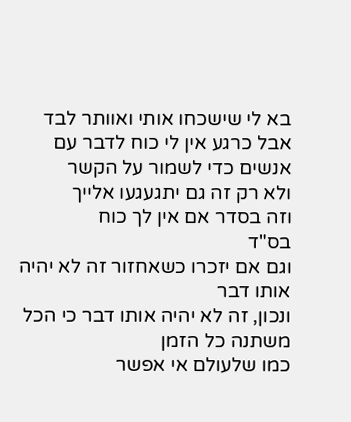בא לי שישכחו אותי ואוותר לבד
אבל כרגע אין לי כוח לדבר עם אנשים כדי לשמור על הקשר
ולא רק זה גם יתגעגעו אלייך
וזה בסדר אם אין לך כוח
בס"ד
וגם אם יזכרו כשאחזור זה לא יהיה אותו דבר
ונכון, זה לא יהיה אותו דבר כי הכל משתנה כל הזמן
כמו שלעולם אי אפשר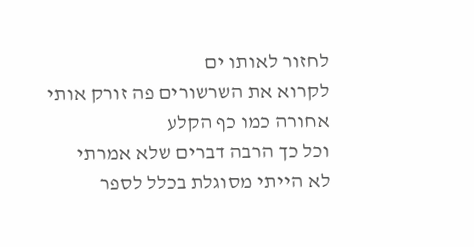לחזור לאותו ים
לקרוא את השרשורים פה זורק אותי אחורה כמו כף הקלע
וכל כך הרבה דברים שלא אמרתי
לא הייתי מסוגלת בכלל לספר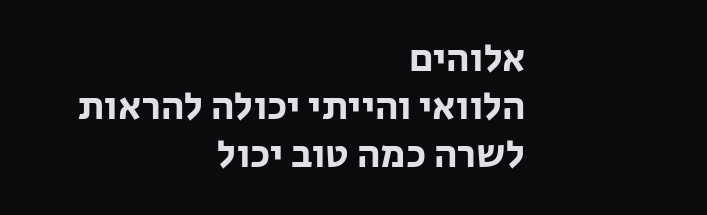אלוהים
הלוואי והייתי יכולה להראות לשרה כמה טוב יכול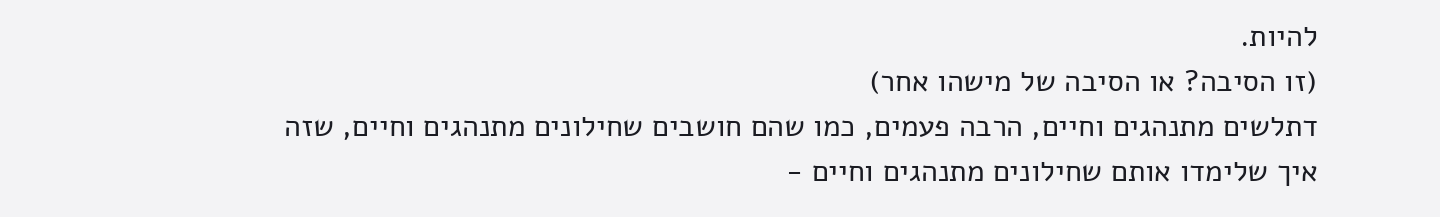להיות.
(זו הסיבה? או הסיבה של מישהו אחר)
דתלשים מתנהגים וחיים, הרבה פעמים, כמו שהם חושבים שחילונים מתנהגים וחיים, שזה איך שלימדו אותם שחילונים מתנהגים וחיים -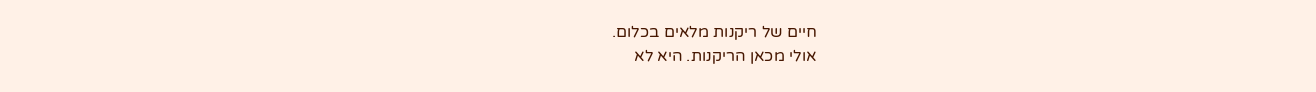חיים של ריקנות מלאים בכלום.
אולי מכאן הריקנות. היא לא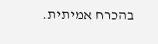בהכרח אמיתית.